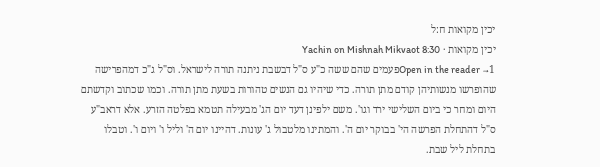יכין מקואות ח:ל
יכין מקואות · Yachin on Mishnah Mikvaot 8:30
Open in the reader →1פעמים שהם ששה כ"ע ס"ל דבשבת ניתנה תורה לישראל. וס"ל ג"כ דמהפרישה שהופרשו מנשותיהן קודם מתן תורה. כדי שיהיו גם הנשים טהורות בשעת מתן תורה. וכמו שכתוב וקדשתם היום ומחר כי ביום השלישי ירד וגו'. משם ילפינן דעד יום הג' מבעילה תטמא בפלטה הזרע. אלא דראב"ע ס"ל דהתחלת הפרשה הי' בבוקר יום ה'. והמתינו מלטבול ג' עונות. דהיינו יום ה' וליל ו' ויום ו'. וטבלו בתחלת ליל שבת.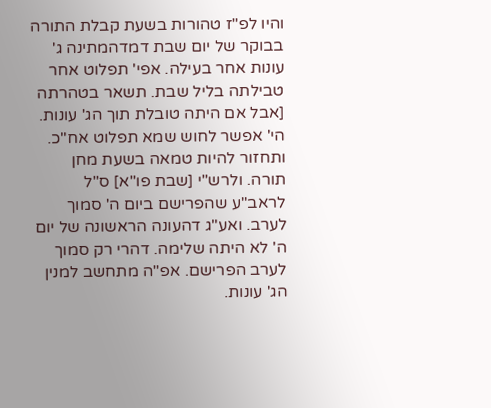והיו לפ"ז טהורות בשעת קבלת התורה בבוקר של יום שבת דמדהמתינה ג' עונות אחר בעילה. אפי' תפלוט אחר טבילתה בליל שבת. תשאר בטהרתה [אבל אם היתה טובלת תוך הג' עונות. הי' אפשר לחוש שמא תפלוט אח"כ. ותחזור להיות טמאה בשעת מחן תורה. ולרש"י [שבת פו"א] ס"ל לראב"ע שהפרישם ביום ה' סמוך לערב. ואע"ג דהעונה הראשונה של יום ה' לא היתה שלימה. דהרי רק סמוך לערב הפרישם. אפ"ה מתחשב למנין הג' עונות.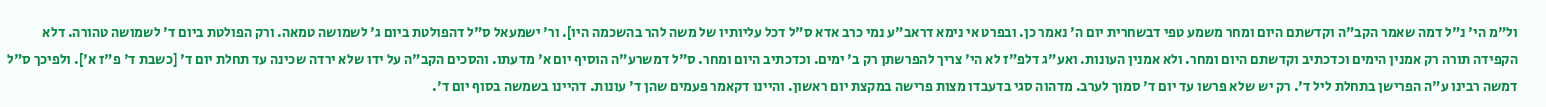ול"מ הי' נ"ל דמה שאמר הקב"ה וקדשתם היום ומחר משמע טפי דבשחרית יום ה' נאמר כן. ובפרט אי נימא דראב"ע נמי כרב אדא ס"ל דכל עליותיו של משה להר בהשכמה היו]. ור' ישמעאל ס"ל דהפולטת ביום ג' לשמושה טמאה. ורק הפולטת ביום ד' לשמושה טהורה. דלא הקפידה תורה רק אמנין הימים וכדכתיב וקדשתם היום ומחר. ולא אמנין העונות. ואע"ג דלפ"ז לא הי' צריך להפרשתן רק ב' ימים. וכדכתיב היום ומחר. ס"ל דמשרע"ה הוסיף יום א' מדעתו. והסכים הקב"ה על ידו שלא ירדה שכינה עד תחלת יום ד' [כשבת ד' פ"ז א']. ולפיכך ס"ל דמשה רבינו ע"ה הפרישן בתחלת ליל ד'. רק יש שלא פרשו עד יום ד' סמוך לערב. מדהוה סגי בדעבדו מצות פרישה במקצת יום ראשון. והיינו דקאמר פעמים שהן ד' עונות. דהיינו בשמשה בסוף יום ד'.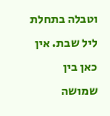וטבלה בתחלת ליל שבת. אין כאן בין שמושה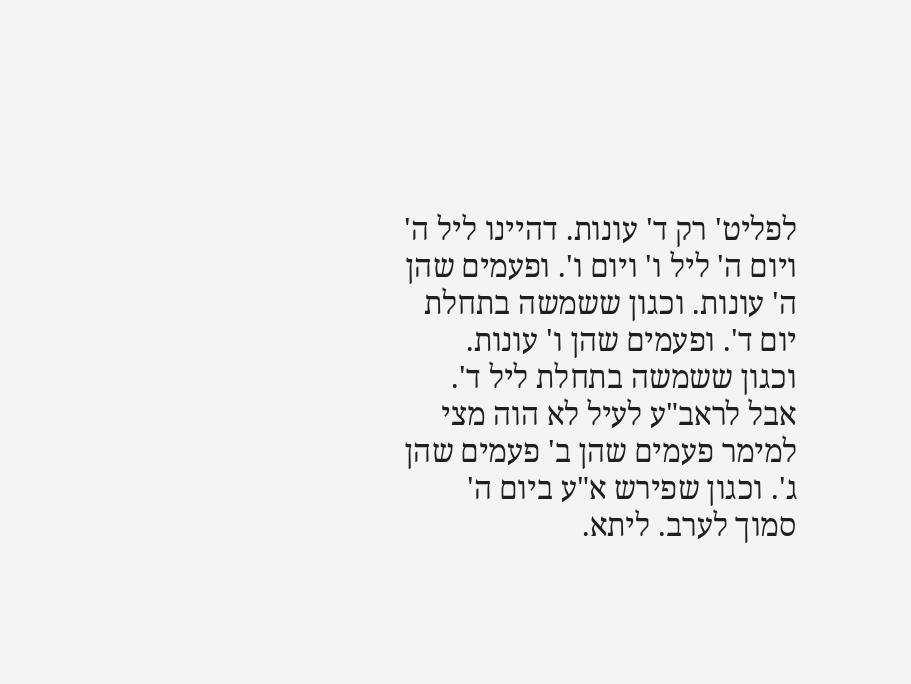לפליט' רק ד' עונות. דהיינו ליל ה' ויום ה' ליל ו' ויום ו'. ופעמים שהן ה' עונות. וכגון ששמשה בתחלת יום ד'. ופעמים שהן ו' עונות. וכגון ששמשה בתחלת ליל ד'. אבל לראב"ע לעיל לא הוה מצי למימר פעמים שהן ב' פעמים שהן ג'. וכגון שפירש א"ע ביום ה' סמוך לערב. ליתא.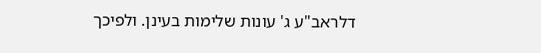דלראב"ע ג' עונות שלימות בעינן. ולפיכך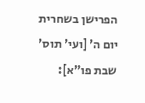הפרישן בשחרית יום ה' [ועי' תוס' שבת פו"א]: